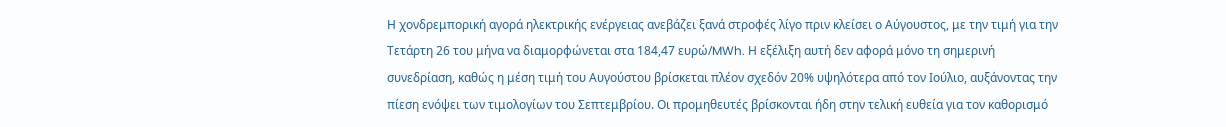Η χονδρεμπορική αγορά ηλεκτρικής ενέργειας ανεβάζει ξανά στροφές λίγο πριν κλείσει ο Αύγουστος, με την τιμή για την Τετάρτη 26 του μήνα να διαμορφώνεται στα 184,47 ευρώ/MWh. Η εξέλιξη αυτή δεν αφορά μόνο τη σημερινή συνεδρίαση, καθώς η μέση τιμή του Αυγούστου βρίσκεται πλέον σχεδόν 20% υψηλότερα από τον Ιούλιο, αυξάνοντας την πίεση ενόψει των τιμολογίων του Σεπτεμβρίου. Οι προμηθευτές βρίσκονται ήδη στην τελική ευθεία για τον καθορισμό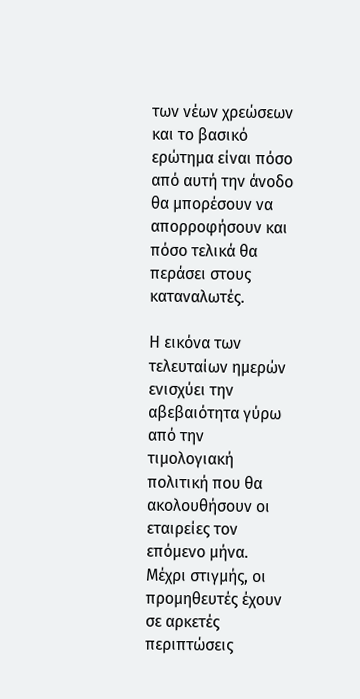των νέων χρεώσεων και το βασικό ερώτημα είναι πόσο από αυτή την άνοδο θα μπορέσουν να απορροφήσουν και πόσο τελικά θα περάσει στους καταναλωτές.

Η εικόνα των τελευταίων ημερών ενισχύει την αβεβαιότητα γύρω από την τιμολογιακή πολιτική που θα ακολουθήσουν οι εταιρείες τον επόμενο μήνα. Μέχρι στιγμής, οι προμηθευτές έχουν σε αρκετές περιπτώσεις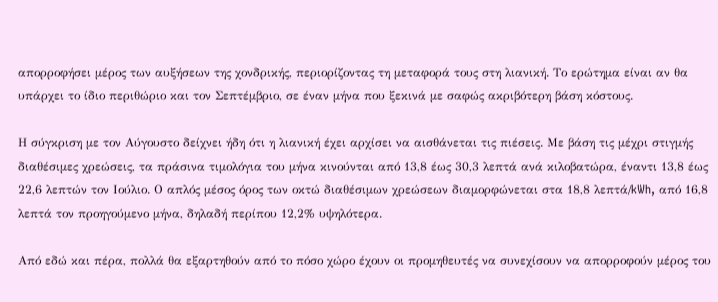απορροφήσει μέρος των αυξήσεων της χονδρικής, περιορίζοντας τη μεταφορά τους στη λιανική. Το ερώτημα είναι αν θα υπάρχει το ίδιο περιθώριο και τον Σεπτέμβριο, σε έναν μήνα που ξεκινά με σαφώς ακριβότερη βάση κόστους.

Η σύγκριση με τον Αύγουστο δείχνει ήδη ότι η λιανική έχει αρχίσει να αισθάνεται τις πιέσεις. Με βάση τις μέχρι στιγμής διαθέσιμες χρεώσεις, τα πράσινα τιμολόγια του μήνα κινούνται από 13,8 έως 30,3 λεπτά ανά κιλοβατώρα, έναντι 13,8 έως 22,6 λεπτών τον Ιούλιο. Ο απλός μέσος όρος των οκτώ διαθέσιμων χρεώσεων διαμορφώνεται στα 18,8 λεπτά/kWh, από 16,8 λεπτά τον προηγούμενο μήνα, δηλαδή περίπου 12,2% υψηλότερα.

Από εδώ και πέρα, πολλά θα εξαρτηθούν από το πόσο χώρο έχουν οι προμηθευτές να συνεχίσουν να απορροφούν μέρος του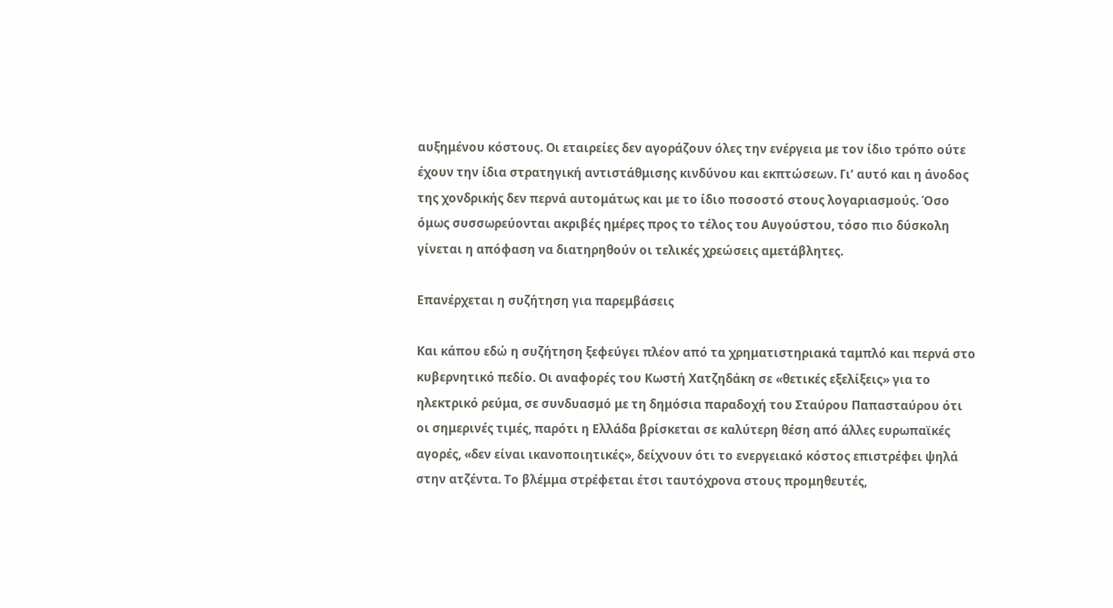αυξημένου κόστους. Οι εταιρείες δεν αγοράζουν όλες την ενέργεια με τον ίδιο τρόπο ούτε έχουν την ίδια στρατηγική αντιστάθμισης κινδύνου και εκπτώσεων. Γι’ αυτό και η άνοδος της χονδρικής δεν περνά αυτομάτως και με το ίδιο ποσοστό στους λογαριασμούς. Όσο όμως συσσωρεύονται ακριβές ημέρες προς το τέλος του Αυγούστου, τόσο πιο δύσκολη γίνεται η απόφαση να διατηρηθούν οι τελικές χρεώσεις αμετάβλητες.

Επανέρχεται η συζήτηση για παρεμβάσεις

Και κάπου εδώ η συζήτηση ξεφεύγει πλέον από τα χρηματιστηριακά ταμπλό και περνά στο κυβερνητικό πεδίο. Οι αναφορές του Κωστή Χατζηδάκη σε «θετικές εξελίξεις» για το ηλεκτρικό ρεύμα, σε συνδυασμό με τη δημόσια παραδοχή του Σταύρου Παπασταύρου ότι οι σημερινές τιμές, παρότι η Ελλάδα βρίσκεται σε καλύτερη θέση από άλλες ευρωπαϊκές αγορές, «δεν είναι ικανοποιητικές», δείχνουν ότι το ενεργειακό κόστος επιστρέφει ψηλά στην ατζέντα. Το βλέμμα στρέφεται έτσι ταυτόχρονα στους προμηθευτές,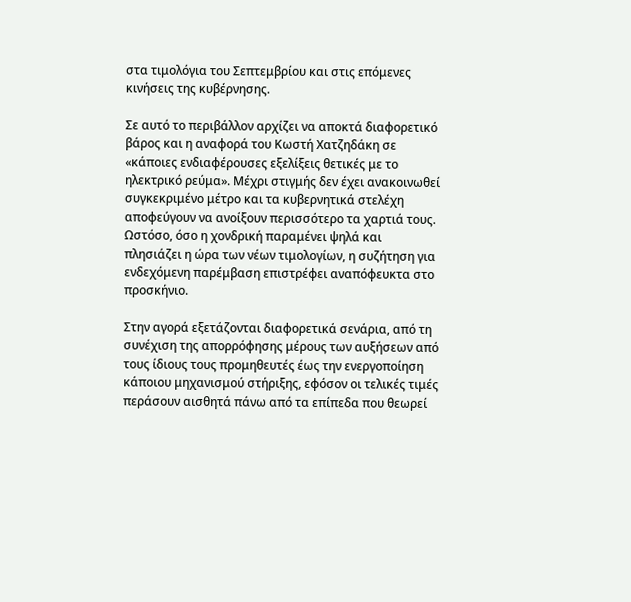στα τιμολόγια του Σεπτεμβρίου και στις επόμενες κινήσεις της κυβέρνησης.

Σε αυτό το περιβάλλον αρχίζει να αποκτά διαφορετικό βάρος και η αναφορά του Κωστή Χατζηδάκη σε «κάποιες ενδιαφέρουσες εξελίξεις θετικές με το ηλεκτρικό ρεύμα». Μέχρι στιγμής δεν έχει ανακοινωθεί συγκεκριμένο μέτρο και τα κυβερνητικά στελέχη αποφεύγουν να ανοίξουν περισσότερο τα χαρτιά τους. Ωστόσο, όσο η χονδρική παραμένει ψηλά και πλησιάζει η ώρα των νέων τιμολογίων, η συζήτηση για ενδεχόμενη παρέμβαση επιστρέφει αναπόφευκτα στο προσκήνιο.

Στην αγορά εξετάζονται διαφορετικά σενάρια, από τη συνέχιση της απορρόφησης μέρους των αυξήσεων από τους ίδιους τους προμηθευτές έως την ενεργοποίηση κάποιου μηχανισμού στήριξης, εφόσον οι τελικές τιμές περάσουν αισθητά πάνω από τα επίπεδα που θεωρεί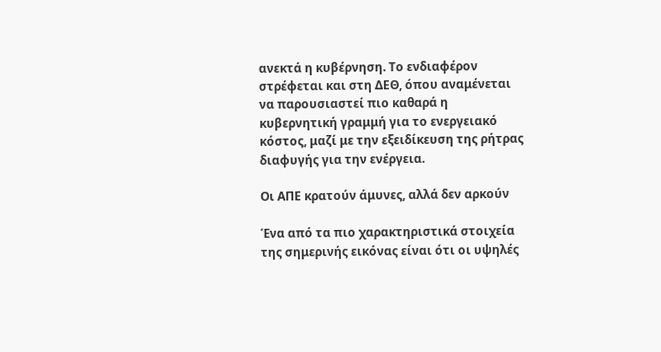ανεκτά η κυβέρνηση. Το ενδιαφέρον στρέφεται και στη ΔΕΘ, όπου αναμένεται να παρουσιαστεί πιο καθαρά η κυβερνητική γραμμή για το ενεργειακό κόστος, μαζί με την εξειδίκευση της ρήτρας διαφυγής για την ενέργεια.

Οι ΑΠΕ κρατούν άμυνες, αλλά δεν αρκούν

Ένα από τα πιο χαρακτηριστικά στοιχεία της σημερινής εικόνας είναι ότι οι υψηλές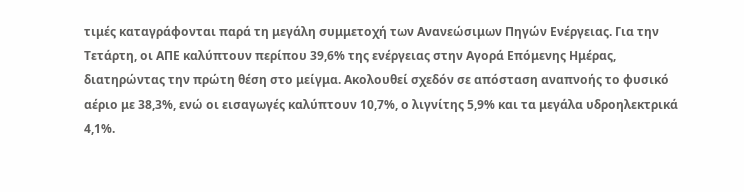τιμές καταγράφονται παρά τη μεγάλη συμμετοχή των Ανανεώσιμων Πηγών Ενέργειας. Για την Τετάρτη, οι ΑΠΕ καλύπτουν περίπου 39,6% της ενέργειας στην Αγορά Επόμενης Ημέρας, διατηρώντας την πρώτη θέση στο μείγμα. Ακολουθεί σχεδόν σε απόσταση αναπνοής το φυσικό αέριο με 38,3%, ενώ οι εισαγωγές καλύπτουν 10,7%, ο λιγνίτης 5,9% και τα μεγάλα υδροηλεκτρικά 4,1%.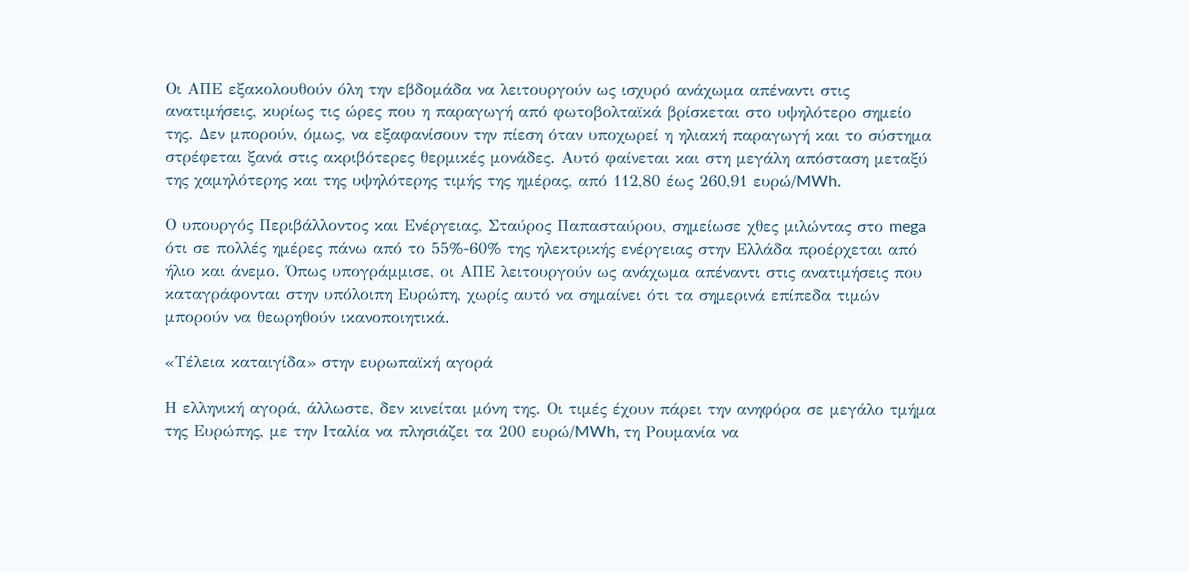Οι ΑΠΕ εξακολουθούν όλη την εβδομάδα να λειτουργούν ως ισχυρό ανάχωμα απέναντι στις ανατιμήσεις, κυρίως τις ώρες που η παραγωγή από φωτοβολταϊκά βρίσκεται στο υψηλότερο σημείο της. Δεν μπορούν, όμως, να εξαφανίσουν την πίεση όταν υποχωρεί η ηλιακή παραγωγή και το σύστημα στρέφεται ξανά στις ακριβότερες θερμικές μονάδες. Αυτό φαίνεται και στη μεγάλη απόσταση μεταξύ της χαμηλότερης και της υψηλότερης τιμής της ημέρας, από 112,80 έως 260,91 ευρώ/MWh.

Ο υπουργός Περιβάλλοντος και Ενέργειας, Σταύρος Παπασταύρου, σημείωσε χθες μιλώντας στο mega ότι σε πολλές ημέρες πάνω από το 55%-60% της ηλεκτρικής ενέργειας στην Ελλάδα προέρχεται από ήλιο και άνεμο. Όπως υπογράμμισε, οι ΑΠΕ λειτουργούν ως ανάχωμα απέναντι στις ανατιμήσεις που καταγράφονται στην υπόλοιπη Ευρώπη, χωρίς αυτό να σημαίνει ότι τα σημερινά επίπεδα τιμών μπορούν να θεωρηθούν ικανοποιητικά.

«Τέλεια καταιγίδα» στην ευρωπαϊκή αγορά

Η ελληνική αγορά, άλλωστε, δεν κινείται μόνη της. Οι τιμές έχουν πάρει την ανηφόρα σε μεγάλο τμήμα της Ευρώπης, με την Ιταλία να πλησιάζει τα 200 ευρώ/MWh, τη Ρουμανία να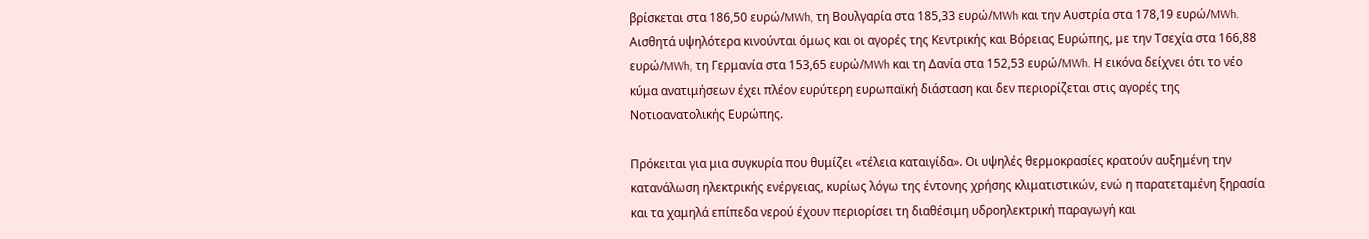βρίσκεται στα 186,50 ευρώ/MWh, τη Βουλγαρία στα 185,33 ευρώ/MWh και την Αυστρία στα 178,19 ευρώ/MWh. Αισθητά υψηλότερα κινούνται όμως και οι αγορές της Κεντρικής και Βόρειας Ευρώπης, με την Τσεχία στα 166,88 ευρώ/MWh, τη Γερμανία στα 153,65 ευρώ/MWh και τη Δανία στα 152,53 ευρώ/MWh. Η εικόνα δείχνει ότι το νέο κύμα ανατιμήσεων έχει πλέον ευρύτερη ευρωπαϊκή διάσταση και δεν περιορίζεται στις αγορές της Νοτιοανατολικής Ευρώπης.

Πρόκειται για μια συγκυρία που θυμίζει «τέλεια καταιγίδα». Οι υψηλές θερμοκρασίες κρατούν αυξημένη την κατανάλωση ηλεκτρικής ενέργειας, κυρίως λόγω της έντονης χρήσης κλιματιστικών, ενώ η παρατεταμένη ξηρασία και τα χαμηλά επίπεδα νερού έχουν περιορίσει τη διαθέσιμη υδροηλεκτρική παραγωγή και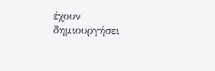έχουν δημιουργήσει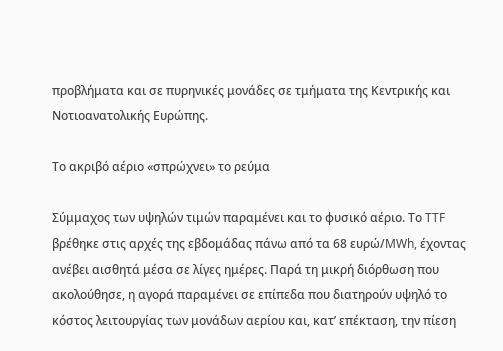προβλήματα και σε πυρηνικές μονάδες σε τμήματα της Κεντρικής και Νοτιοανατολικής Ευρώπης.

Το ακριβό αέριο «σπρώχνει» το ρεύμα

Σύμμαχος των υψηλών τιμών παραμένει και το φυσικό αέριο. Το TTF βρέθηκε στις αρχές της εβδομάδας πάνω από τα 68 ευρώ/MWh, έχοντας ανέβει αισθητά μέσα σε λίγες ημέρες. Παρά τη μικρή διόρθωση που ακολούθησε, η αγορά παραμένει σε επίπεδα που διατηρούν υψηλό το κόστος λειτουργίας των μονάδων αερίου και, κατ’ επέκταση, την πίεση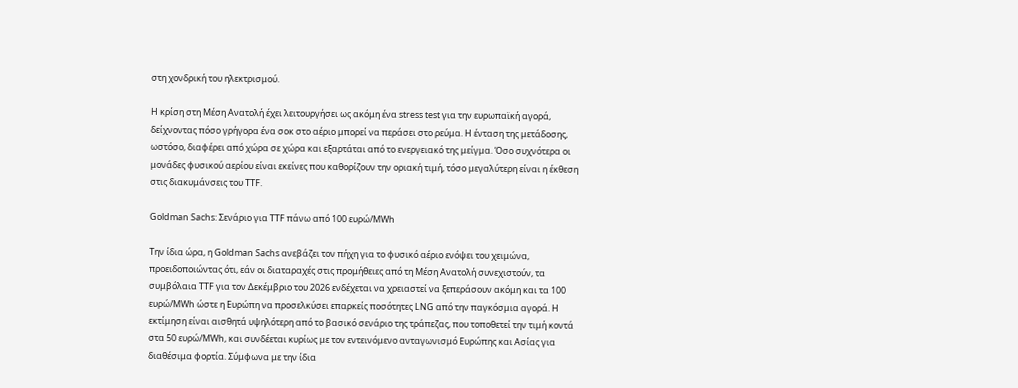στη χονδρική του ηλεκτρισμού.

Η κρίση στη Μέση Ανατολή έχει λειτουργήσει ως ακόμη ένα stress test για την ευρωπαϊκή αγορά, δείχνοντας πόσο γρήγορα ένα σοκ στο αέριο μπορεί να περάσει στο ρεύμα. Η ένταση της μετάδοσης, ωστόσο, διαφέρει από χώρα σε χώρα και εξαρτάται από το ενεργειακό της μείγμα. Όσο συχνότερα οι μονάδες φυσικού αερίου είναι εκείνες που καθορίζουν την οριακή τιμή, τόσο μεγαλύτερη είναι η έκθεση στις διακυμάνσεις του TTF.

Goldman Sachs: Σενάριο για TTF πάνω από 100 ευρώ/MWh

Την ίδια ώρα, η Goldman Sachs ανεβάζει τον πήχη για το φυσικό αέριο ενόψει του χειμώνα, προειδοποιώντας ότι, εάν οι διαταραχές στις προμήθειες από τη Μέση Ανατολή συνεχιστούν, τα συμβόλαια TTF για τον Δεκέμβριο του 2026 ενδέχεται να χρειαστεί να ξεπεράσουν ακόμη και τα 100 ευρώ/MWh ώστε η Ευρώπη να προσελκύσει επαρκείς ποσότητες LNG από την παγκόσμια αγορά. Η εκτίμηση είναι αισθητά υψηλότερη από το βασικό σενάριο της τράπεζας, που τοποθετεί την τιμή κοντά στα 50 ευρώ/MWh, και συνδέεται κυρίως με τον εντεινόμενο ανταγωνισμό Ευρώπης και Ασίας για διαθέσιμα φορτία. Σύμφωνα με την ίδια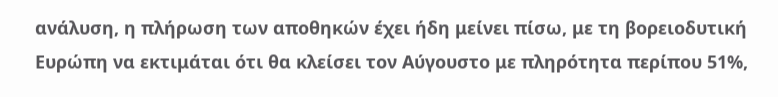ανάλυση, η πλήρωση των αποθηκών έχει ήδη μείνει πίσω, με τη βορειοδυτική Ευρώπη να εκτιμάται ότι θα κλείσει τον Αύγουστο με πληρότητα περίπου 51%,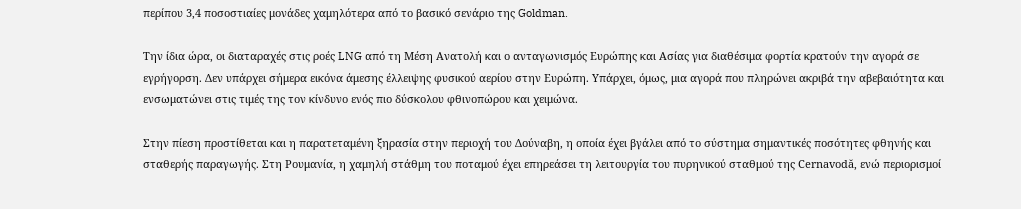περίπου 3,4 ποσοστιαίες μονάδες χαμηλότερα από το βασικό σενάριο της Goldman.

Την ίδια ώρα, οι διαταραχές στις ροές LNG από τη Μέση Ανατολή και ο ανταγωνισμός Ευρώπης και Ασίας για διαθέσιμα φορτία κρατούν την αγορά σε εγρήγορση. Δεν υπάρχει σήμερα εικόνα άμεσης έλλειψης φυσικού αερίου στην Ευρώπη. Υπάρχει, όμως, μια αγορά που πληρώνει ακριβά την αβεβαιότητα και ενσωματώνει στις τιμές της τον κίνδυνο ενός πιο δύσκολου φθινοπώρου και χειμώνα.

Στην πίεση προστίθεται και η παρατεταμένη ξηρασία στην περιοχή του Δούναβη, η οποία έχει βγάλει από το σύστημα σημαντικές ποσότητες φθηνής και σταθερής παραγωγής. Στη Ρουμανία, η χαμηλή στάθμη του ποταμού έχει επηρεάσει τη λειτουργία του πυρηνικού σταθμού της Cernavodă, ενώ περιορισμοί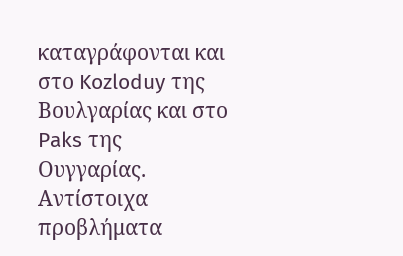καταγράφονται και στο Kozloduy της Βουλγαρίας και στο Paks της Ουγγαρίας. Αντίστοιχα προβλήματα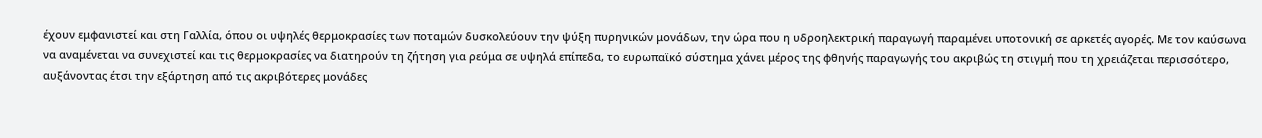έχουν εμφανιστεί και στη Γαλλία, όπου οι υψηλές θερμοκρασίες των ποταμών δυσκολεύουν την ψύξη πυρηνικών μονάδων, την ώρα που η υδροηλεκτρική παραγωγή παραμένει υποτονική σε αρκετές αγορές. Με τον καύσωνα να αναμένεται να συνεχιστεί και τις θερμοκρασίες να διατηρούν τη ζήτηση για ρεύμα σε υψηλά επίπεδα, το ευρωπαϊκό σύστημα χάνει μέρος της φθηνής παραγωγής του ακριβώς τη στιγμή που τη χρειάζεται περισσότερο, αυξάνοντας έτσι την εξάρτηση από τις ακριβότερες μονάδες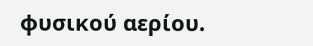φυσικού αερίου.